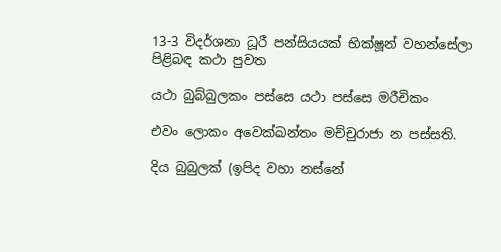13-3 විදර්ශනා ධූරී පන්සියයක් භික්ෂූන් වහන්සේලා පිළිබඳ කථා පුවත

යථා බුබ්බුලකං පස්සෙ යථා පස්සෙ මරීචිකං

එවං ලොකං අවෙක්ඛන්තං මච්චුරාජා න පස්සති.

දිය බුබුලක් (ඉපිද වහා නස්නේ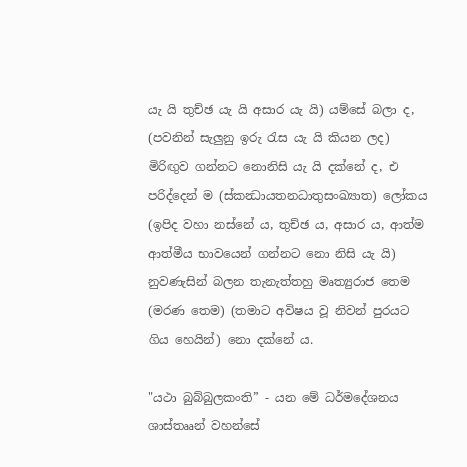යැ යි තුච්ඡ යැ යි අසාර යැ යි) යම්සේ බලා ද, (පවනින් සැලුනු ඉරු රැස යැ යි කියන ලද) මිරිඟුව ගන්නට නොනිසි යැ යි දක්නේ ද, එ පරිද්දෙන් ම (ස්කන්‍ධායතනධාතුසංඛ්‍යාත) ලෝකය (ඉපිද වහා නස්නේ ය, තුච්ඡ ය, අසාර ය, ආත්ම ආත්මීය භාවයෙන් ගන්නට නො නිසි යැ යි) නුවණැසින් බලන තැනැත්තහු මෘත්‍යුරාජ තෙම (මරණ තෙම) (තමාට අවිෂය වූ නිවන් පුරයට ගිය හෙයින්) නො දක්නේ ය.

"යථා බුබ්බුලකංති” - යන මේ ධර්මදේශනය ශාස්තෲන් වහන්සේ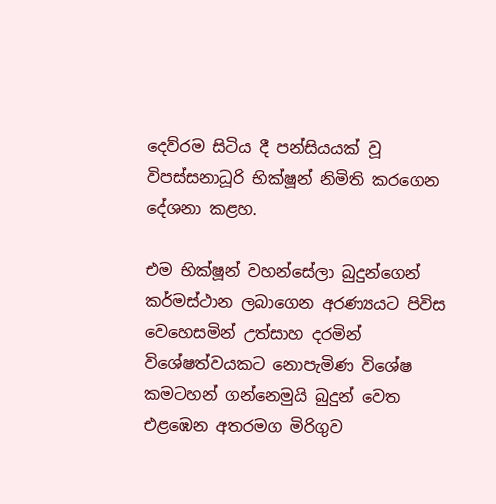දෙව්රම සිටිය දී පන්සියයක් වූ විපස්සනාධූරි භික්ෂූන් නිමිති කරගෙන දේශනා කළහ.

එම භික්ෂූන් වහන්සේලා බුදුන්ගෙන් කර්මස්ථාන ලබාගෙන අරණ්‍යයට පිවිස වෙහෙසමින් උත්සාහ දරමින් විශේෂත්වයකට නොපැමිණ විශේෂ කමටහන් ගන්නෙමුයි බුදුන් වෙත එළඹෙන අතරමග මිරිගුව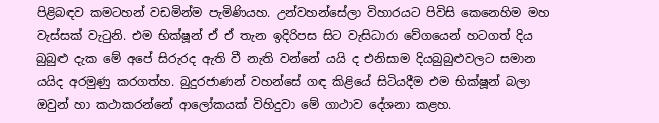පිළිබඳව කමටහන් වඩමින්ම පැමිණියහ. උන්වහන්සේලා විහාරයට පිවිසි කෙනෙහිම මහ වැස්සක් වැටුනි. එම භික්ෂූන් ඒ ඒ තැන ඉදිරිපස සිට වැසිධාරා වේගයෙන් හටගත් දිය බුබුළු දැක මේ අපේ සිරුරද ඇති වී නැති වන්නේ යයි ද එනිසාම දියබුබුළුවලට සමාන යයිද අරමුණු කරගත්හ. බුදුරජාණන් වහන්සේ ගඳ කිළියේ සිටියදීම එම භික්ෂූන් බලා ඔවුන් හා කථාකරන්නේ ආලෝකයක් විහිදුවා මේ ගාථාව දේශනා කළහ.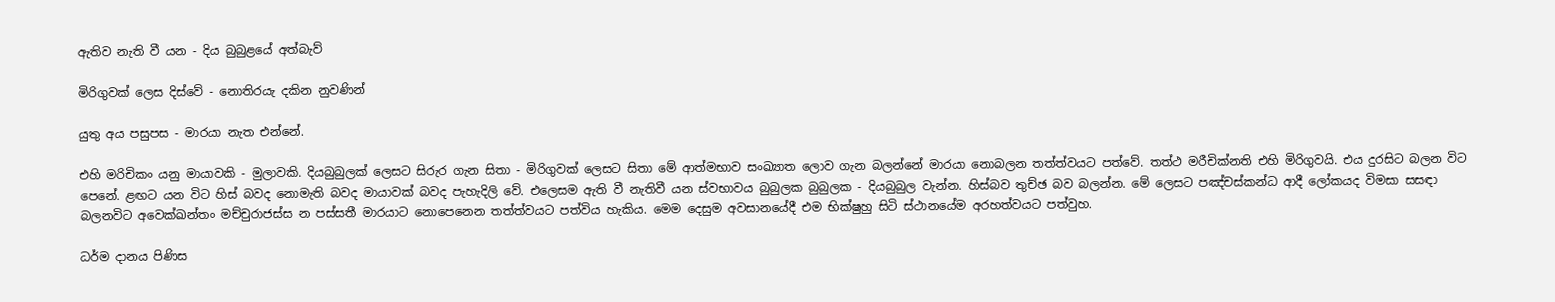ඇතිව නැති වී යන - දිය බුබුළයේ අත්බැව්

මිරිගුවක් ලෙස දිස්වේ - නොතිරයැ දකින නුවණින්

යුතු අය පසුපස - මාරයා නැත එන්නේ.

එහි මරිචිකං යනු මායාවකි - මුලාවකි. දියබුබුලක් ලෙසට සිරුර ගැන සිතා - මිරිගුවක් ලෙසට සිතා මේ ආත්මභාව සංඛ්‍යාත ලොව ගැන බලන්නේ මාරයා නොබලන තත්ත්වයට පත්වේ. තත්ථ මරීචික්නති එහි මිරිගුවයි. එය දුරසිට බලන විට පෙනේ. ළඟට යන විට හිස් බවද නොමැති බවද මායාවක් බවද පැහැදිලි වේ. එලෙසම ඇති වී නැතිවී යන ස්වභාවය බුබුලක බුබුලක - දියබුබුල වැන්න. හිස්බව තුච්ඡ බව බලන්න. මේ ලෙසට පඤ්චස්කන්ධ ආදී ලෝකයද විමසා සසඳා බලනවිට අවෙක්ඛන්තං මච්චුරාජස්ස න පස්සතී මාරයාට නොපෙනෙන තත්ත්වයට පත්විය හැකිය. මෙම දෙසුම අවසානයේදී එම භික්ෂුහු සිටි ස්ථානයේම අරහත්වයට පත්වුහ.

ධර්ම දානය පිණිස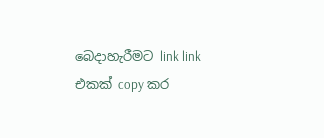බෙදාහැරීමට link link එකක් copy කර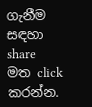ගැනීම සඳහා share මත click කරන්න.